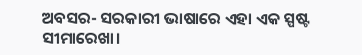ଅବସର- ସରକାରୀ ଭାଷାରେ ଏହା ଏକ ସ୍ପଷ୍ଟ ସୀମାରେଖା।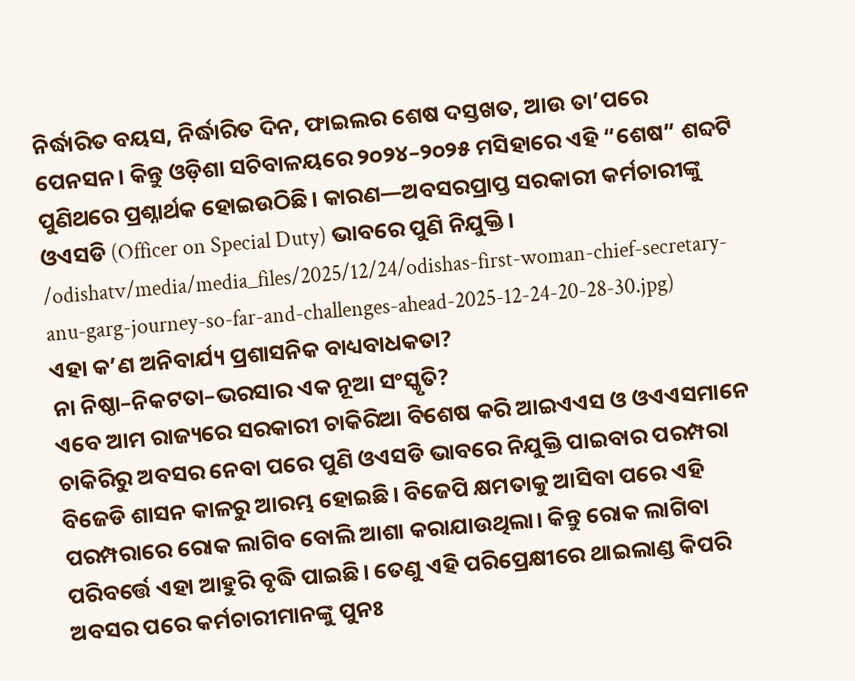ନିର୍ଦ୍ଧାରିତ ବୟସ, ନିର୍ଦ୍ଧାରିତ ଦିନ, ଫାଇଲର ଶେଷ ଦସ୍ତଖତ, ଆଉ ତା’ପରେ ପେନସନ। କିନ୍ତୁ ଓଡ଼ିଶା ସଚିବାଳୟରେ ୨୦୨୪–୨୦୨୫ ମସିହାରେ ଏହି “ଶେଷ” ଶବ୍ଦଟି ପୁଣିଥରେ ପ୍ରଶ୍ନାର୍ଥକ ହୋଇଉଠିଛି। କାରଣ—ଅବସରପ୍ରାପ୍ତ ସରକାରୀ କର୍ମଚାରୀଙ୍କୁ ଓଏସଡି (Officer on Special Duty) ଭାବରେ ପୁଣି ନିଯୁକ୍ତି।
/odishatv/media/media_files/2025/12/24/odishas-first-woman-chief-secretary-anu-garg-journey-so-far-and-challenges-ahead-2025-12-24-20-28-30.jpg)
ଏହା କ’ଣ ଅନିବାର୍ଯ୍ୟ ପ୍ରଶାସନିକ ବାଧ୍ୟବାଧକତା?
ନା ନିଷ୍ଠା–ନିକଟତା–ଭରସାର ଏକ ନୂଆ ସଂସ୍କୃତି?
ଏବେ ଆମ ରାଜ୍ୟରେ ସରକାରୀ ଚାକିରିଆ ବିଶେଷ କରି ଆଇଏଏସ ଓ ଓଏଏସମାନେ ଚାକିରିରୁ ଅବସର ନେବା ପରେ ପୁଣି ଓଏସଡି ଭାବରେ ନିଯୁକ୍ତି ପାଇବାର ପରମ୍ପରା ବିଜେଡି ଶାସନ କାଳରୁ ଆରମ୍ଭ ହୋଇଛି। ବିଜେପି କ୍ଷମତାକୁ ଆସିବା ପରେ ଏହି ପରମ୍ପରାରେ ରୋକ ଲାଗିବ ବୋଲି ଆଶା କରାଯାଉଥିଲା। କିନ୍ତୁ ରୋକ ଲାଗିବା ପରିବର୍ତ୍ତେ ଏହା ଆହୁରି ବୃଦ୍ଧି ପାଇଛି। ତେଣୁ ଏହି ପରିପ୍ରେକ୍ଷୀରେ ଥାଇଲାଣ୍ଡ କିପରି ଅବସର ପରେ କର୍ମଚାରୀମାନଙ୍କୁ ପୁନଃ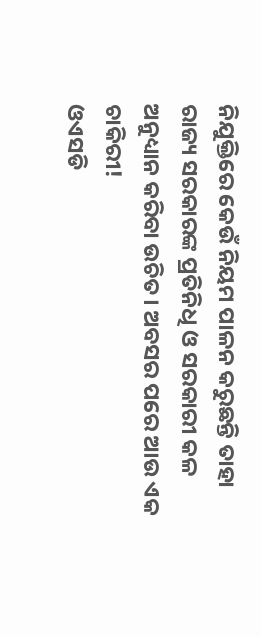ନିଯୁକ୍ତିରେ କେଉଁ ନିୟମ ପାଳନ କରୁଛନ୍ତି ତାହା ରାଜ୍ୟ ସରକାରଙ୍କ ପ୍ରତିନିଧି ଓ ସରକାରୀ କଳ ଅନୁଧ୍ୟାନ କରିବା ଉଚିତ। ଅବସର ପରେ ଆଉ ଏକ ଚାକିରୀ!
ଓଏସଡି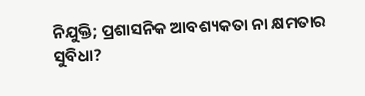ନିଯୁକ୍ତି; ପ୍ରଶାସନିକ ଆବଶ୍ୟକତା ନା କ୍ଷମତାର ସୁବିଧା?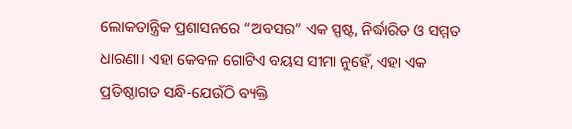ଲୋକତାନ୍ତ୍ରିକ ପ୍ରଶାସନରେ “ଅବସର” ଏକ ସ୍ପଷ୍ଟ, ନିର୍ଦ୍ଧାରିତ ଓ ସମ୍ମତ ଧାରଣା। ଏହା କେବଳ ଗୋଟିଏ ବୟସ ସୀମା ନୁହେଁ, ଏହା ଏକ ପ୍ରତିଷ୍ଠାଗତ ସନ୍ଧି-ଯେଉଁଠି ବ୍ୟକ୍ତି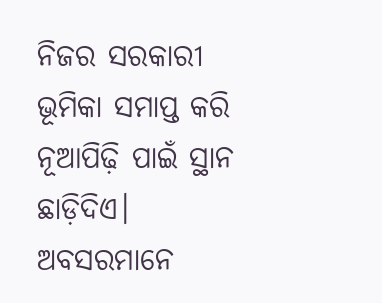ନିଜର ସରକାରୀ ଭୂମିକା ସମାପ୍ତ କରି ନୂଆପିଢ଼ି ପାଇଁ ସ୍ଥାନ ଛାଡ଼ିଦିଏ। ଅବସରମାନେ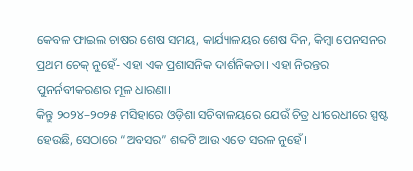କେବଳ ଫାଇଲ ଚାଷର ଶେଷ ସମୟ, କାର୍ଯ୍ୟାଳୟର ଶେଷ ଦିନ, କିମ୍ବା ପେନସନର ପ୍ରଥମ ଚେକ୍ ନୁହେଁ- ଏହା ଏକ ପ୍ରଶାସନିକ ଦାର୍ଶନିକତା। ଏହା ନିରନ୍ତର ପୁନର୍ନବୀକରଣର ମୂଳ ଧାରଣା।
କିନ୍ତୁ ୨୦୨୪–୨୦୨୫ ମସିହାରେ ଓଡ଼ିଶା ସଚିବାଳୟରେ ଯେଉଁ ଚିତ୍ର ଧୀରେଧୀରେ ସ୍ପଷ୍ଟ ହେଉଛି, ସେଠାରେ “ଅବସର” ଶବ୍ଦଟି ଆଉ ଏତେ ସରଳ ନୁହେଁ।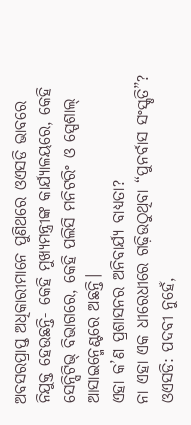ଅବସରପ୍ରାପ୍ତ ଅଧିକାରୀମାନେ ପୁଣିଥରେ ଓଏସଡି ଭାବରେ ନିଯୁକ୍ତ ହେଉଛନ୍ତି- କେହି ମୁଖ୍ୟମନ୍ତ୍ରୀଙ୍କ କାର୍ଯ୍ୟାଳୟରେ, କେହି ସେନ୍ସିଟିଭ୍ ବିଭାଗରେ, କେହି ପଲିସି ମନିଟରିଂ ଓ ସ୍ପେଶାଲ୍ ଆସାଇନ୍ମେଣ୍ଟରେ ଅଛନ୍ତି।
ଏହା କ’ଣ ପ୍ରଶାସନର ଅନିବାର୍ଯ୍ୟ ବାଧ୍ୟତା?
ନା ଏହା ଏକ ଧୀରେଧୀରେ ଗଢ଼ିଉଠୁଥିବା “ପୁନର୍ବାସ ସଂସ୍କୃତି”?
ଓଏସଡି: ପଦବୀ ନୁହେଁ,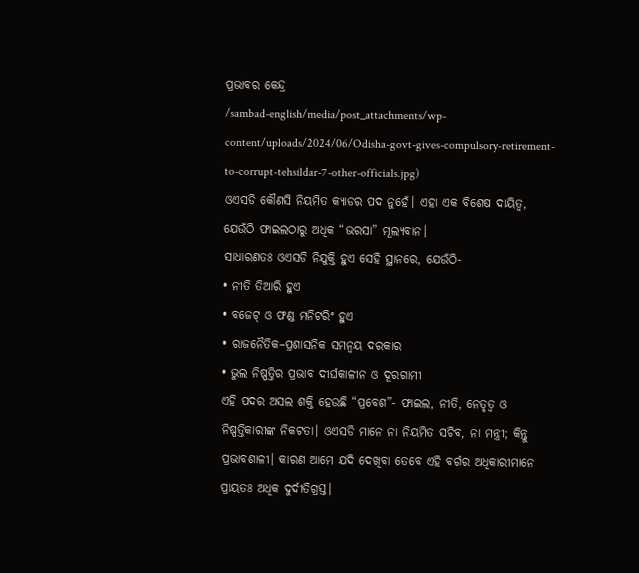ପ୍ରଭାବର କେନ୍ଦ୍ର
/sambad-english/media/post_attachments/wp-content/uploads/2024/06/Odisha-govt-gives-compulsory-retirement-to-corrupt-tehsildar-7-other-officials.jpg)
ଓଏସଡି କୌଣସି ନିୟମିତ କ୍ୟାଡର ପଦ ନୁହେଁ। ଏହା ଏକ ବିଶେଷ ଦାୟିତ୍ୱ, ଯେଉଁଠି ଫାଇଲଠାରୁ ଅଧିକ “ଭରସା” ମୂଲ୍ୟବାନ।
ସାଧାରଣତଃ ଓଏସଡି ନିଯୁକ୍ତି ହୁଏ ସେହି ସ୍ଥାନରେ, ଯେଉଁଠି-
• ନୀତି ତିଆରି ହୁଏ
• ବଜେଟ୍ ଓ ଫଣ୍ଡ ମନିଟରିଂ ହୁଏ
• ରାଜନୈତିକ–ପ୍ରଶାସନିକ ସମନ୍ୱୟ ଦରକାର
• ଭୁଲ ନିଷ୍ପତ୍ତିର ପ୍ରଭାବ ଦୀର୍ଘକାଳୀନ ଓ ଦୂରଗାମୀ
ଏହି ପଦର ଅସଲ ଶକ୍ତି ହେଉଛି “ପ୍ରବେଶ”- ଫାଇଲ, ନୀତି, ନେତୃତ୍ୱ ଓ ନିଷ୍ପତ୍ତିକାରୀଙ୍କ ନିକଟତା। ଓଏସଡି ମାନେ ନା ନିୟମିତ ସଚିବ, ନା ମନ୍ତ୍ରୀ; କିନ୍ତୁ ପ୍ରଭାବଶାଳୀ। କାରଣ ଆମେ ଯଦି ଦେଖିବା ତେବେ ଏହି ବର୍ଗର ଅଧିକାରୀମାନେ ପ୍ରାୟତଃ ଅଧିକ ଦୁର୍ଦୀତିଗ୍ରସ୍ତ।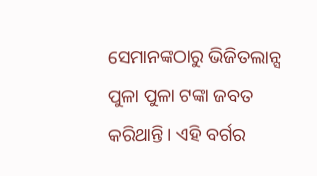ସେମାନଙ୍କଠାରୁ ଭିଜିତଲାନ୍ସ ପୁଳା ପୁଳା ଟଙ୍କା ଜବତ କରିଥାନ୍ତି। ଏହି ବର୍ଗର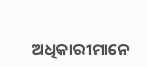ଅଧିକାରୀମାନେ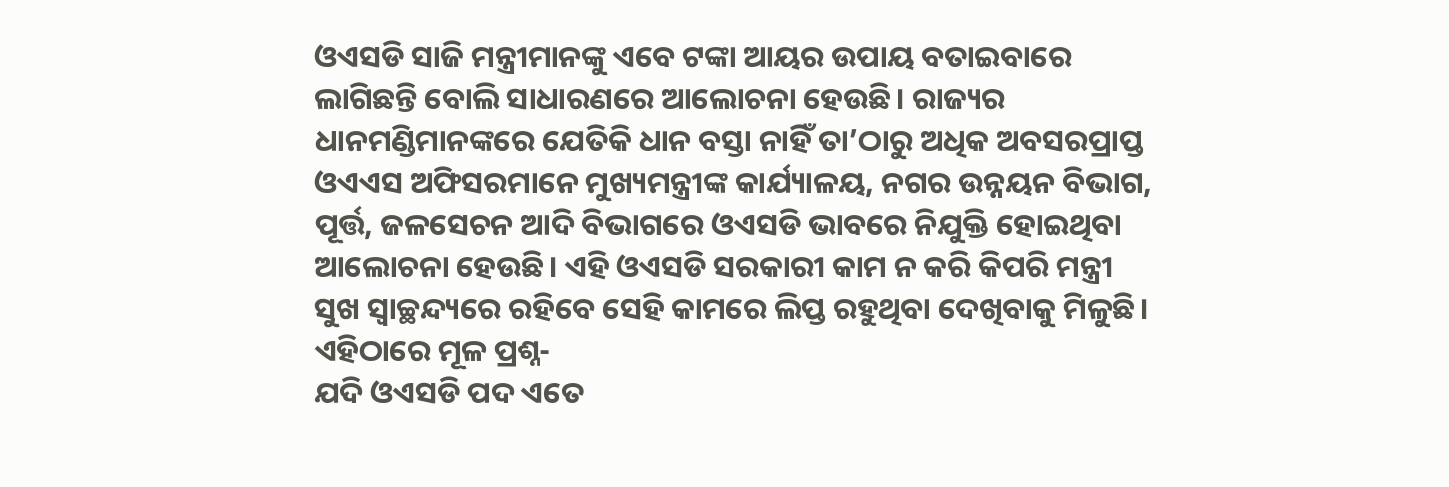ଓଏସଡି ସାଜି ମନ୍ତ୍ରୀମାନଙ୍କୁ ଏବେ ଟଙ୍କା ଆୟର ଉପାୟ ବତାଇବାରେ ଲାଗିଛନ୍ତି ବୋଲି ସାଧାରଣରେ ଆଲୋଚନା ହେଉଛି। ରାଜ୍ୟର ଧାନମଣ୍ଡିମାନଙ୍କରେ ଯେତିକି ଧାନ ବସ୍ତା ନାହିଁ ତା’ଠାରୁ ଅଧିକ ଅବସରପ୍ରାପ୍ତ ଓଏଏସ ଅଫିସରମାନେ ମୁଖ୍ୟମନ୍ତ୍ରୀଙ୍କ କାର୍ଯ୍ୟାଳୟ, ନଗର ଉନ୍ନୟନ ବିଭାଗ, ପୂର୍ତ୍ତ, ଜଳସେଚନ ଆଦି ବିଭାଗରେ ଓଏସଡି ଭାବରେ ନିଯୁକ୍ତି ହୋଇଥିବା ଆଲୋଚନା ହେଉଛି। ଏହି ଓଏସଡି ସରକାରୀ କାମ ନ କରି କିପରି ମନ୍ତ୍ରୀ ସୁଖ ସ୍ୱାଚ୍ଛନ୍ଦ୍ୟରେ ରହିବେ ସେହି କାମରେ ଲିପ୍ତ ରହୁଥିବା ଦେଖିବାକୁ ମିଳୁଛି। ଏହିଠାରେ ମୂଳ ପ୍ରଶ୍ନ-
ଯଦି ଓଏସଡି ପଦ ଏତେ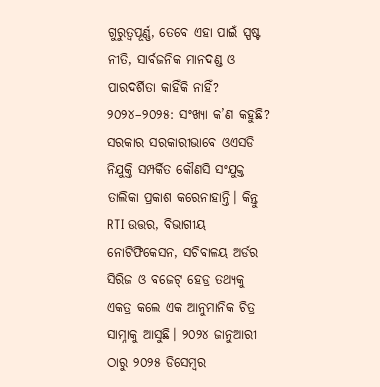ଗୁରୁତ୍ୱପୂର୍ଣ୍ଣ, ତେବେ ଏହା ପାଇଁ ସ୍ପଷ୍ଟ ନୀତି, ସାର୍ବଜନିକ ମାନଦଣ୍ଡ ଓ ପାରଦର୍ଶିତା କାହିଁକି ନାହିଁ?
୨୦୨୪–୨୦୨୫: ସଂଖ୍ୟା କ’ଣ କହୁଛି?
ସରକାର ସରକାରୀଭାବେ ଓଏସଡି ନିଯୁକ୍ତି ସମ୍ପର୍କିତ କୌଣସି ସଂଯୁକ୍ତ ତାଲିକା ପ୍ରକାଶ କରେନାହାନ୍ତି। କିନ୍ତୁ RTI ଉତ୍ତର, ବିଭାଗୀୟ ନୋଟିଫିକେସନ, ସଚିବାଳୟ ଅର୍ଡର ସିରିଜ ଓ ବଜେଟ୍ ହେଡ୍ର ତଥ୍ୟକୁ ଏକତ୍ର କଲେ ଏକ ଆନୁମାନିକ ଚିତ୍ର ସାମ୍ନାକୁ ଆସୁଛି। ୨୦୨୪ ଜାନୁଆରୀ ଠାରୁ ୨୦୨୫ ଡିସେମ୍ବର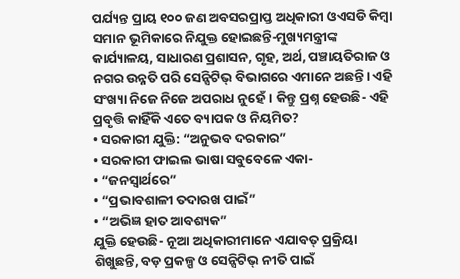ପର୍ଯ୍ୟନ୍ତ ପ୍ରାୟ ୧୦୦ ଜଣ ଅବସରପ୍ରାପ୍ତ ଅଧିକାରୀ ଓଏସଡି କିମ୍ବା ସମାନ ଭୂମିକାରେ ନିଯୁକ୍ତ ହୋଇଛନ୍ତି-ମୁଖ୍ୟମନ୍ତ୍ରୀଙ୍କ କାର୍ଯ୍ୟାଳୟ, ସାଧାରଣ ପ୍ରଶାସନ, ଗୃହ, ଅର୍ଥ, ପଞ୍ଚାୟତିରାଜ ଓ ନଗର ଉନ୍ନତି ପରି ସେନ୍ସିଟିଭ୍ ବିଭାଗରେ ଏମାନେ ଅଛନ୍ତି। ଏହି ସଂଖ୍ୟା ନିଜେ ନିଜେ ଅପରାଧ ନୁହେଁ। କିନ୍ତୁ ପ୍ରଶ୍ନ ହେଉଛି- ଏହି ପ୍ରବୃତ୍ତି କାହିଁକି ଏତେ ବ୍ୟାପକ ଓ ନିୟମିତ?
• ସରକାରୀ ଯୁକ୍ତି: “ଅନୁଭବ ଦରକାର”
• ସରକାରୀ ଫାଇଲ ଭାଷା ସବୁବେଳେ ଏକା-
• “ଜନସ୍ୱାର୍ଥରେ”
• “ପ୍ରଭାବଶାଳୀ ତଦାରଖ ପାଇଁ”
• “ଅଭିଜ୍ଞ ହାତ ଆବଶ୍ୟକ”
ଯୁକ୍ତି ହେଉଛି- ନୂଆ ଅଧିକାରୀମାନେ ଏଯାବତ୍ ପ୍ରକ୍ରିୟା ଶିଖୁଛନ୍ତି, ବଡ଼ ପ୍ରକଳ୍ପ ଓ ସେନ୍ସିଟିଭ୍ ନୀତି ପାଇଁ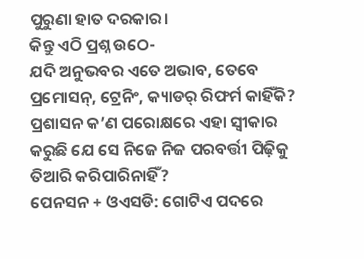ପୁରୁଣା ହାତ ଦରକାର।
କିନ୍ତୁ ଏଠି ପ୍ରଶ୍ନ ଉଠେ-
ଯଦି ଅନୁଭବର ଏତେ ଅଭାବ, ତେବେ ପ୍ରମୋସନ୍, ଟ୍ରେନିଂ, କ୍ୟାଡର୍ ରିଫର୍ମ କାହିଁକି?
ପ୍ରଶାସନ କ’ଣ ପରୋକ୍ଷରେ ଏହା ସ୍ୱୀକାର କରୁଛି ଯେ ସେ ନିଜେ ନିଜ ପରବର୍ତ୍ତୀ ପିଢ଼ିକୁ ତିଆରି କରିପାରିନାହିଁ?
ପେନସନ + ଓଏସଡି: ଗୋଟିଏ ପଦରେ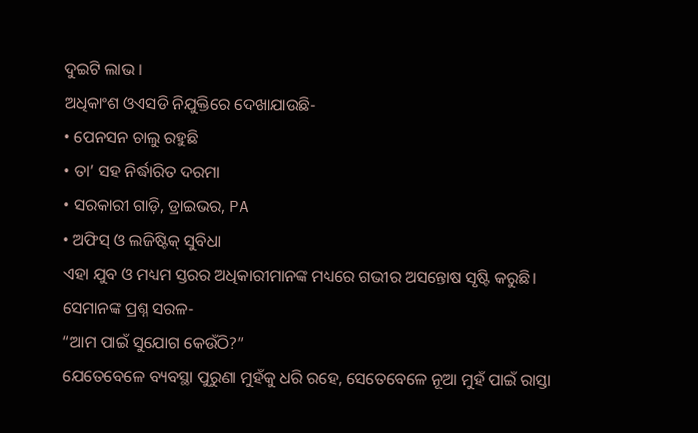ଦୁଇଟି ଲାଭ ।
ଅଧିକାଂଶ ଓଏସଡି ନିଯୁକ୍ତିରେ ଦେଖାଯାଉଛି-
• ପେନସନ ଚାଲୁ ରହୁଛି
• ତା’ ସହ ନିର୍ଦ୍ଧାରିତ ଦରମା
• ସରକାରୀ ଗାଡ଼ି, ଡ୍ରାଇଭର, PA
• ଅଫିସ୍ ଓ ଲଜିଷ୍ଟିକ୍ ସୁବିଧା
ଏହା ଯୁବ ଓ ମଧ୍ୟମ ସ୍ତରର ଅଧିକାରୀମାନଙ୍କ ମଧ୍ୟରେ ଗଭୀର ଅସନ୍ତୋଷ ସୃଷ୍ଟି କରୁଛି।
ସେମାନଙ୍କ ପ୍ରଶ୍ନ ସରଳ-
“ଆମ ପାଇଁ ସୁଯୋଗ କେଉଁଠି?”
ଯେତେବେଳେ ବ୍ୟବସ୍ଥା ପୁରୁଣା ମୁହଁକୁ ଧରି ରହେ, ସେତେବେଳେ ନୂଆ ମୁହଁ ପାଇଁ ରାସ୍ତା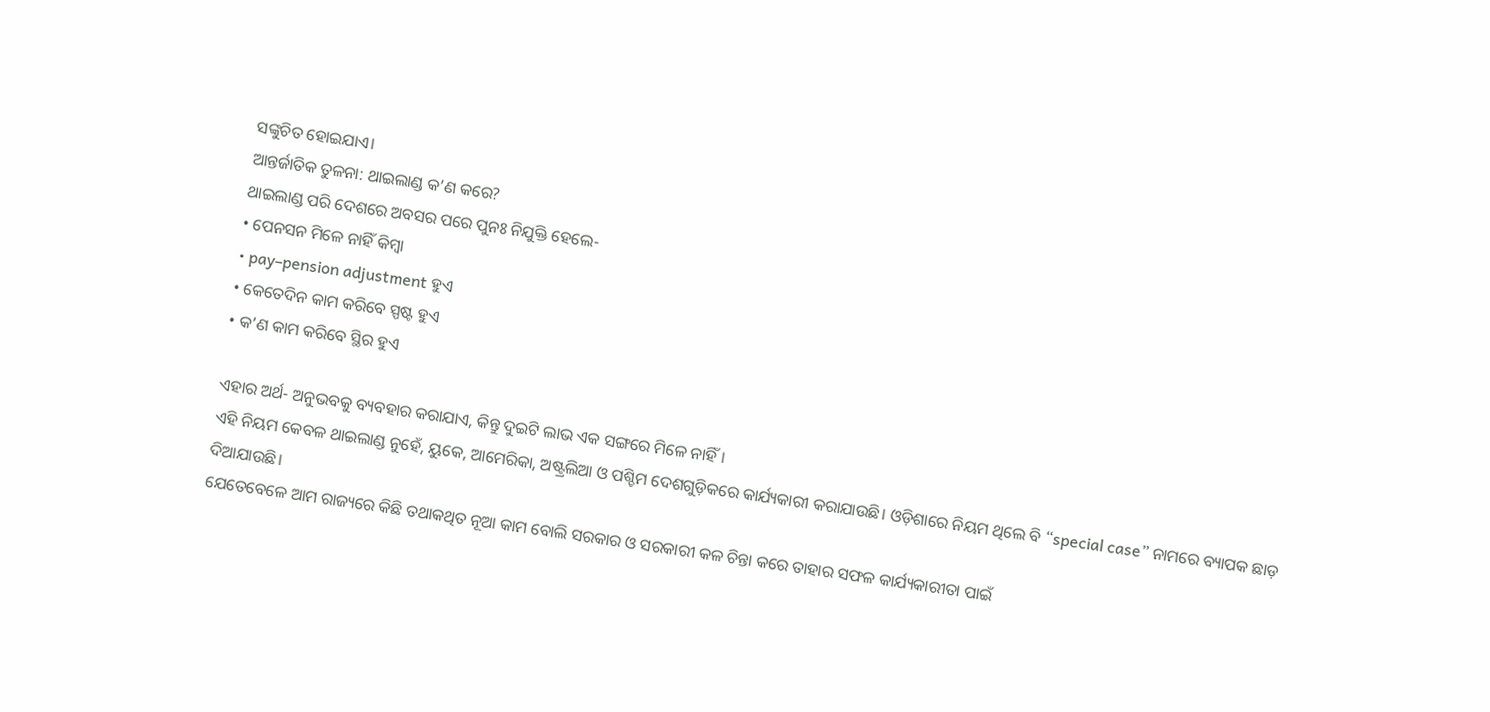ସଙ୍କୁଚିତ ହୋଇଯାଏ।
ଆନ୍ତର୍ଜାତିକ ତୁଳନା: ଥାଇଲାଣ୍ଡ କ’ଣ କରେ?
ଥାଇଲାଣ୍ଡ ପରି ଦେଶରେ ଅବସର ପରେ ପୁନଃ ନିଯୁକ୍ତି ହେଲେ-
• ପେନସନ ମିଳେ ନାହିଁ କିମ୍ବା
• pay–pension adjustment ହୁଏ
• କେତେଦିନ କାମ କରିବେ ସ୍ପଷ୍ଟ ହୁଏ
• କ’ଣ କାମ କରିବେ ସ୍ଥିର ହୁଏ

ଏହାର ଅର୍ଥ- ଅନୁଭବକୁ ବ୍ୟବହାର କରାଯାଏ, କିନ୍ତୁ ଦୁଇଟି ଲାଭ ଏକ ସଙ୍ଗରେ ମିଳେ ନାହିଁ।
ଏହି ନିୟମ କେବଳ ଥାଇଲାଣ୍ଡ ନୁହେଁ, ୟୁକେ, ଆମେରିକା, ଅଷ୍ଟ୍ରଲିଆ ଓ ପଶ୍ଚିମ ଦେଶଗୁଡ଼ିକରେ କାର୍ଯ୍ୟକାରୀ କରାଯାଉଛି। ଓଡ଼ିଶାରେ ନିୟମ ଥିଲେ ବି “special case” ନାମରେ ବ୍ୟାପକ ଛାଡ଼ ଦିଆଯାଉଛି।
ଯେତେବେଳେ ଆମ ରାଜ୍ୟରେ କିଛି ତଥାକଥିତ ନୂଆ କାମ ବୋଲି ସରକାର ଓ ସରକାରୀ କଳ ଚିନ୍ତା କରେ ତାହାର ସଫଳ କାର୍ଯ୍ୟକାରୀତା ପାଇଁ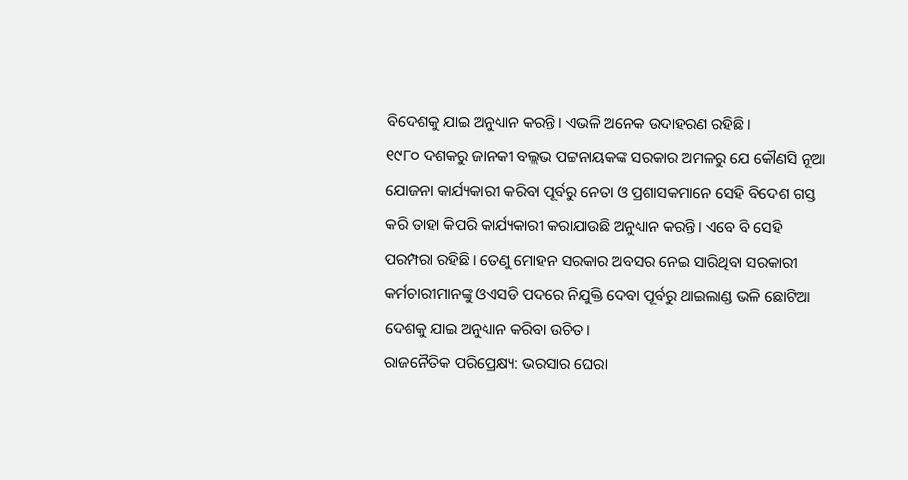ବିଦେଶକୁ ଯାଇ ଅନୁଧ୍ୟାନ କରନ୍ତି। ଏଭଳି ଅନେକ ଉଦାହରଣ ରହିଛି।
୧୯୮୦ ଦଶକରୁ ଜାନକୀ ବଲ୍ଲଭ ପଟ୍ଟନାୟକଙ୍କ ସରକାର ଅମଳରୁ ଯେ କୌଣସି ନୂଆ ଯୋଜନା କାର୍ଯ୍ୟକାରୀ କରିବା ପୂର୍ବରୁ ନେତା ଓ ପ୍ରଶାସକମାନେ ସେହି ବିଦେଶ ଗସ୍ତ କରି ତାହା କିପରି କାର୍ଯ୍ୟକାରୀ କରାଯାଉଛି ଅନୁଧ୍ୟାନ କରନ୍ତି। ଏବେ ବି ସେହି ପରମ୍ପରା ରହିଛି। ତେଣୁ ମୋହନ ସରକାର ଅବସର ନେଇ ସାରିଥିବା ସରକାରୀ କର୍ମଚାରୀମାନଙ୍କୁ ଓଏସଡି ପଦରେ ନିଯୁକ୍ତି ଦେବା ପୂର୍ବରୁ ଥାଇଲାଣ୍ଡ ଭଳି ଛୋଟିଆ ଦେଶକୁ ଯାଇ ଅନୁଧ୍ୟାନ କରିବା ଉଚିତ।
ରାଜନୈତିକ ପରିପ୍ରେକ୍ଷ୍ୟ: ଭରସାର ଘେରା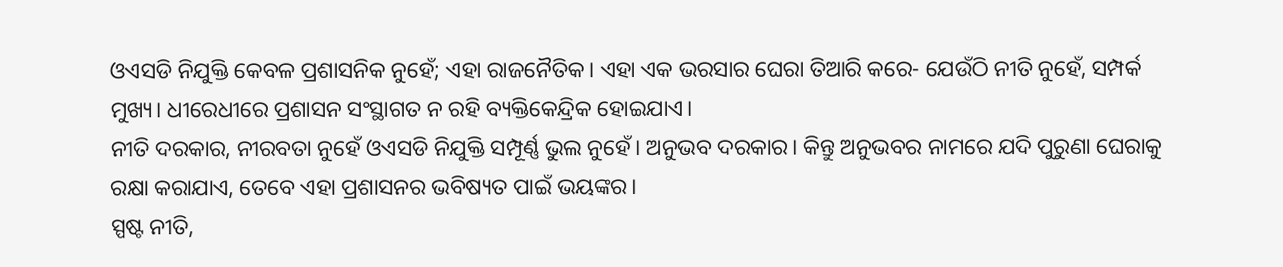ଓଏସଡି ନିଯୁକ୍ତି କେବଳ ପ୍ରଶାସନିକ ନୁହେଁ; ଏହା ରାଜନୈତିକ। ଏହା ଏକ ଭରସାର ଘେରା ତିଆରି କରେ- ଯେଉଁଠି ନୀତି ନୁହେଁ, ସମ୍ପର୍କ ମୁଖ୍ୟ। ଧୀରେଧୀରେ ପ୍ରଶାସନ ସଂସ୍ଥାଗତ ନ ରହି ବ୍ୟକ୍ତିକେନ୍ଦ୍ରିକ ହୋଇଯାଏ।
ନୀତି ଦରକାର, ନୀରବତା ନୁହେଁ ଓଏସଡି ନିଯୁକ୍ତି ସମ୍ପୂର୍ଣ୍ଣ ଭୁଲ ନୁହେଁ। ଅନୁଭବ ଦରକାର। କିନ୍ତୁ ଅନୁଭବର ନାମରେ ଯଦି ପୁରୁଣା ଘେରାକୁ ରକ୍ଷା କରାଯାଏ, ତେବେ ଏହା ପ୍ରଶାସନର ଭବିଷ୍ୟତ ପାଇଁ ଭୟଙ୍କର।
ସ୍ପଷ୍ଟ ନୀତି,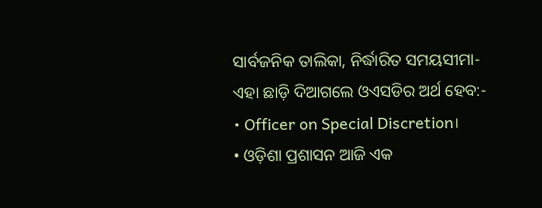ସାର୍ବଜନିକ ତାଲିକା, ନିର୍ଦ୍ଧାରିତ ସମୟସୀମା- ଏହା ଛାଡ଼ି ଦିଆଗଲେ ଓଏସଡିର ଅର୍ଥ ହେବ:-
• Officer on Special Discretion।
• ଓଡ଼ିଶା ପ୍ରଶାସନ ଆଜି ଏକ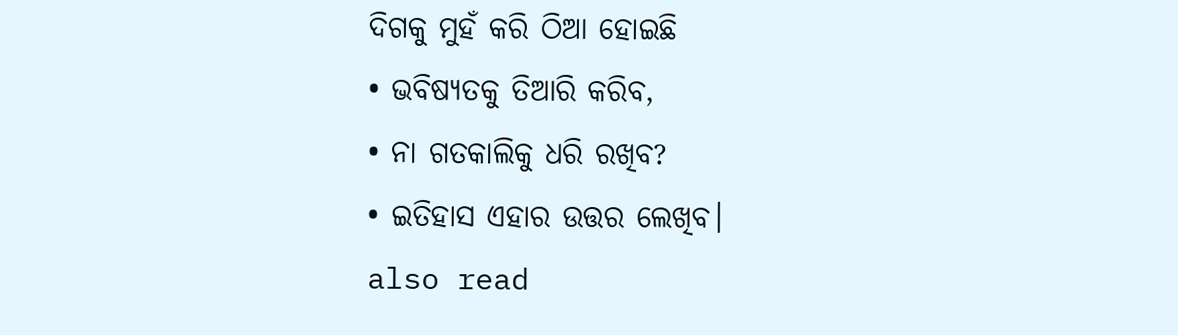ଦିଗକୁ ମୁହଁ କରି ଠିଆ ହୋଇଛି
• ଭବିଷ୍ୟତକୁ ତିଆରି କରିବ,
• ନା ଗତକାଲିକୁ ଧରି ରଖିବ?
• ଇତିହାସ ଏହାର ଉତ୍ତର ଲେଖିବ।
also read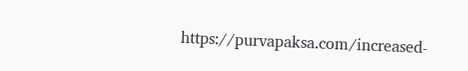https://purvapaksa.com/increased-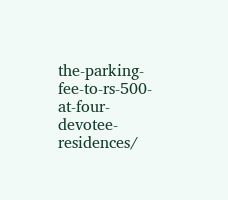the-parking-fee-to-rs-500-at-four-devotee-residences/